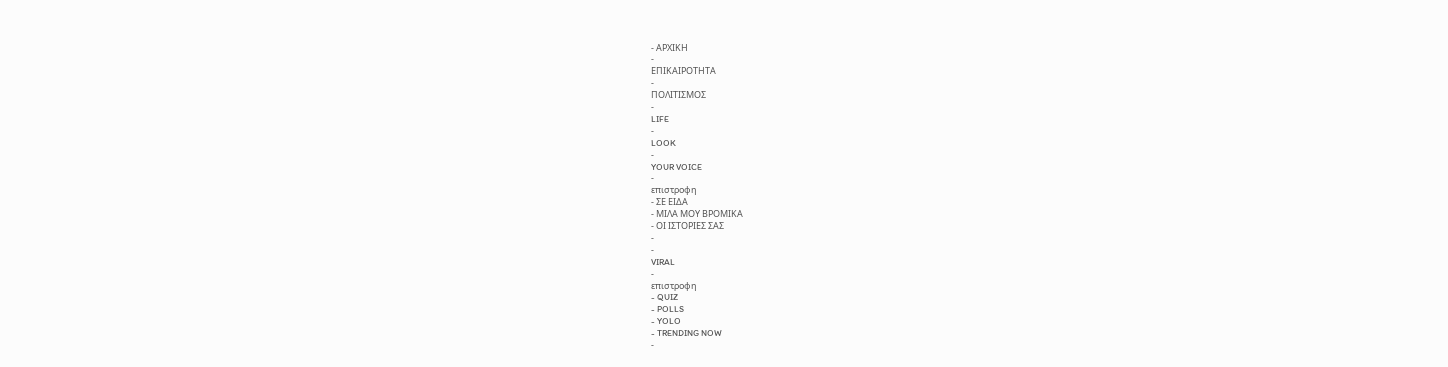- ΑΡΧΙΚΗ
-
ΕΠΙΚΑΙΡΟΤΗΤΑ
-
ΠΟΛΙΤΙΣΜΟΣ
-
LIFE
-
LOOK
-
YOUR VOICE
-
επιστροφη
- ΣΕ ΕΙΔΑ
- ΜΙΛΑ ΜΟΥ ΒΡΟΜΙΚΑ
- ΟΙ ΙΣΤΟΡΙΕΣ ΣΑΣ
-
-
VIRAL
-
επιστροφη
- QUIZ
- POLLS
- YOLO
- TRENDING NOW
-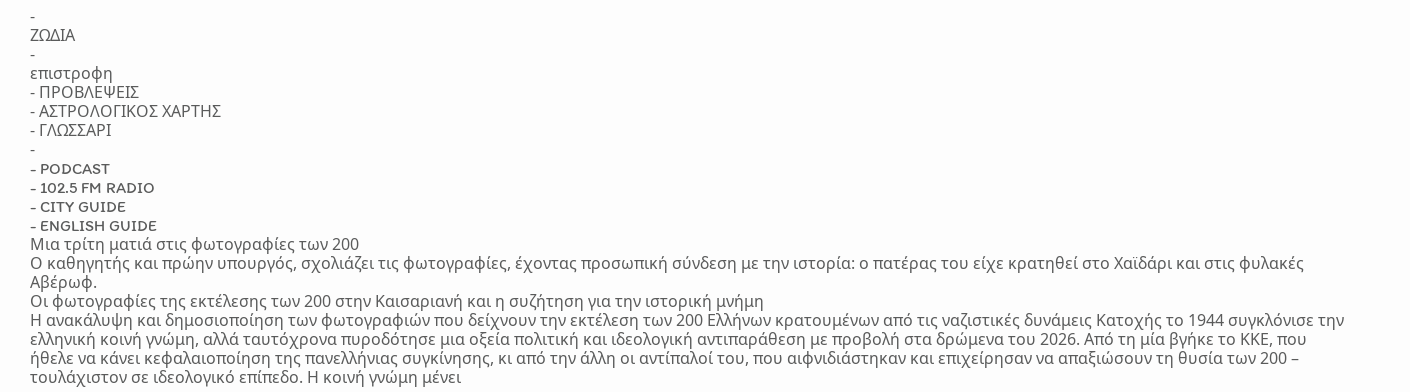-
ΖΩΔΙΑ
-
επιστροφη
- ΠΡΟΒΛΕΨΕΙΣ
- ΑΣΤΡΟΛΟΓΙΚΟΣ ΧΑΡΤΗΣ
- ΓΛΩΣΣΑΡΙ
-
- PODCAST
- 102.5 FM RADIO
- CITY GUIDE
- ENGLISH GUIDE
Μια τρίτη ματιά στις φωτογραφίες των 200
Ο καθηγητής και πρώην υπουργός, σχολιάζει τις φωτογραφίες, έχοντας προσωπική σύνδεση με την ιστορία: ο πατέρας του είχε κρατηθεί στο Χαϊδάρι και στις φυλακές Αβέρωφ.
Οι φωτογραφίες της εκτέλεσης των 200 στην Καισαριανή και η συζήτηση για την ιστορική μνήμη
Η ανακάλυψη και δημοσιοποίηση των φωτογραφιών που δείχνουν την εκτέλεση των 200 Ελλήνων κρατουμένων από τις ναζιστικές δυνάμεις Κατοχής το 1944 συγκλόνισε την ελληνική κοινή γνώμη, αλλά ταυτόχρονα πυροδότησε μια οξεία πολιτική και ιδεολογική αντιπαράθεση με προβολή στα δρώμενα του 2026. Από τη μία βγήκε το ΚΚΕ, που ήθελε να κάνει κεφαλαιοποίηση της πανελλήνιας συγκίνησης, κι από την άλλη οι αντίπαλοί του, που αιφνιδιάστηκαν και επιχείρησαν να απαξιώσουν τη θυσία των 200 – τουλάχιστον σε ιδεολογικό επίπεδο. Η κοινή γνώμη μένει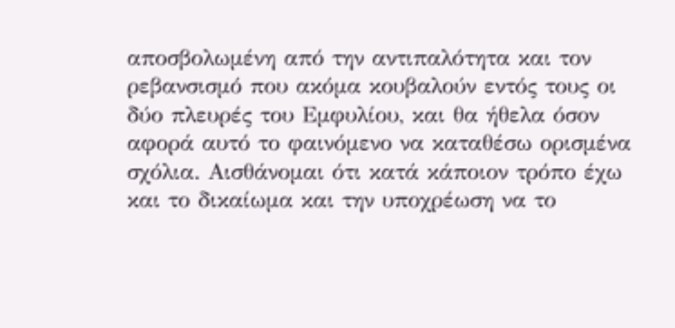αποσβολωμένη από την αντιπαλότητα και τον ρεβανσισμό που ακόμα κουβαλούν εντός τους οι δύο πλευρές του Εμφυλίου, και θα ήθελα όσον αφορά αυτό το φαινόμενο να καταθέσω ορισμένα σχόλια. Αισθάνομαι ότι κατά κάποιον τρόπο έχω και το δικαίωμα και την υποχρέωση να το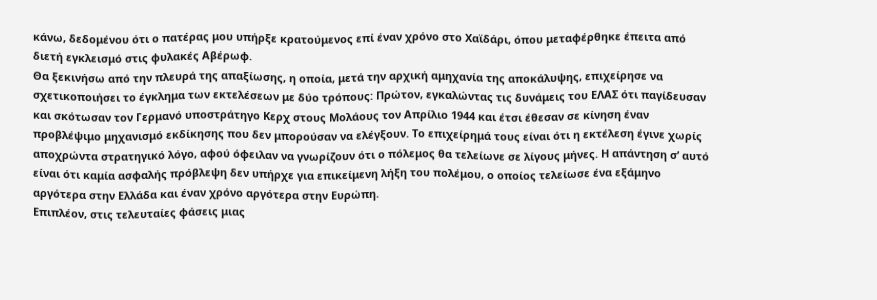κάνω, δεδομένου ότι ο πατέρας μου υπήρξε κρατούμενος επί έναν χρόνο στο Χαϊδάρι, όπου μεταφέρθηκε έπειτα από διετή εγκλεισμό στις φυλακές Αβέρωφ.
Θα ξεκινήσω από την πλευρά της απαξίωσης, η οποία, μετά την αρχική αμηχανία της αποκάλυψης, επιχείρησε να σχετικοποιήσει το έγκλημα των εκτελέσεων με δύο τρόπους: Πρώτον, εγκαλώντας τις δυνάμεις του ΕΛΑΣ ότι παγίδευσαν και σκότωσαν τον Γερμανό υποστράτηγο Κερχ στους Μολάους τον Απρίλιο 1944 και έτσι έθεσαν σε κίνηση έναν προβλέψιμο μηχανισμό εκδίκησης που δεν μπορούσαν να ελέγξουν. Το επιχείρημά τους είναι ότι η εκτέλεση έγινε χωρίς αποχρώντα στρατηγικό λόγο, αφού όφειλαν να γνωρίζουν ότι ο πόλεμος θα τελείωνε σε λίγους μήνες. Η απάντηση σ’ αυτό είναι ότι καμία ασφαλής πρόβλεψη δεν υπήρχε για επικείμενη λήξη του πολέμου, ο οποίος τελείωσε ένα εξάμηνο αργότερα στην Ελλάδα και έναν χρόνο αργότερα στην Ευρώπη.
Επιπλέον, στις τελευταίες φάσεις μιας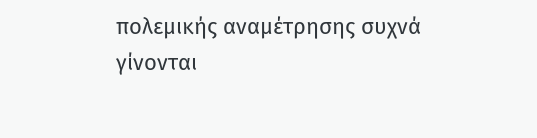πολεμικής αναμέτρησης συχνά γίνονται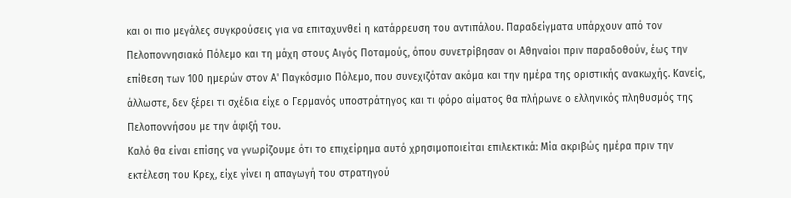και οι πιο μεγάλες συγκρούσεις για να επιταχυνθεί η κατάρρευση του αντιπάλου. Παραδείγματα υπάρχουν από τον Πελοποννησιακό Πόλεμο και τη μάχη στους Αιγός Ποταμούς, όπου συνετρίβησαν οι Αθηναίοι πριν παραδοθούν, έως την επίθεση των 100 ημερών στον Α' Παγκόσμιο Πόλεμο, που συνεχιζόταν ακόμα και την ημέρα της οριστικής ανακωχής. Κανείς, άλλωστε, δεν ξέρει τι σχέδια είχε ο Γερμανός υποστράτηγος και τι φόρο αίματος θα πλήρωνε ο ελληνικός πληθυσμός της Πελοποννήσου με την άφιξή του.
Καλό θα είναι επίσης να γνωρίζουμε ότι το επιχείρημα αυτό χρησιμοποιείται επιλεκτικά: Μία ακριβώς ημέρα πριν την εκτέλεση του Κρεχ, είχε γίνει η απαγωγή του στρατηγού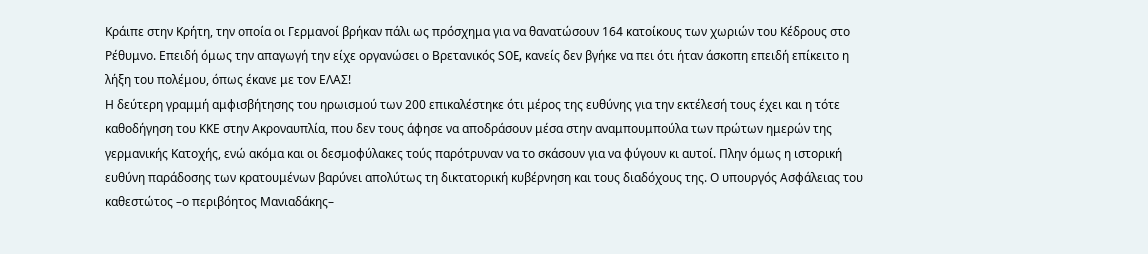Κράιπε στην Κρήτη, την οποία οι Γερμανοί βρήκαν πάλι ως πρόσχημα για να θανατώσουν 164 κατοίκους των χωριών του Κέδρους στο Ρέθυμνο. Επειδή όμως την απαγωγή την είχε οργανώσει ο Βρετανικός SOE, κανείς δεν βγήκε να πει ότι ήταν άσκοπη επειδή επίκειτο η λήξη του πολέμου, όπως έκανε με τον ΕΛΑΣ!
Η δεύτερη γραμμή αμφισβήτησης του ηρωισμού των 200 επικαλέστηκε ότι μέρος της ευθύνης για την εκτέλεσή τους έχει και η τότε καθοδήγηση του ΚΚΕ στην Ακροναυπλία, που δεν τους άφησε να αποδράσουν μέσα στην αναμπουμπούλα των πρώτων ημερών της γερμανικής Κατοχής, ενώ ακόμα και οι δεσμοφύλακες τούς παρότρυναν να το σκάσουν για να φύγουν κι αυτοί. Πλην όμως η ιστορική ευθύνη παράδοσης των κρατουμένων βαρύνει απολύτως τη δικτατορική κυβέρνηση και τους διαδόχους της. Ο υπουργός Ασφάλειας του καθεστώτος –ο περιβόητος Μανιαδάκης–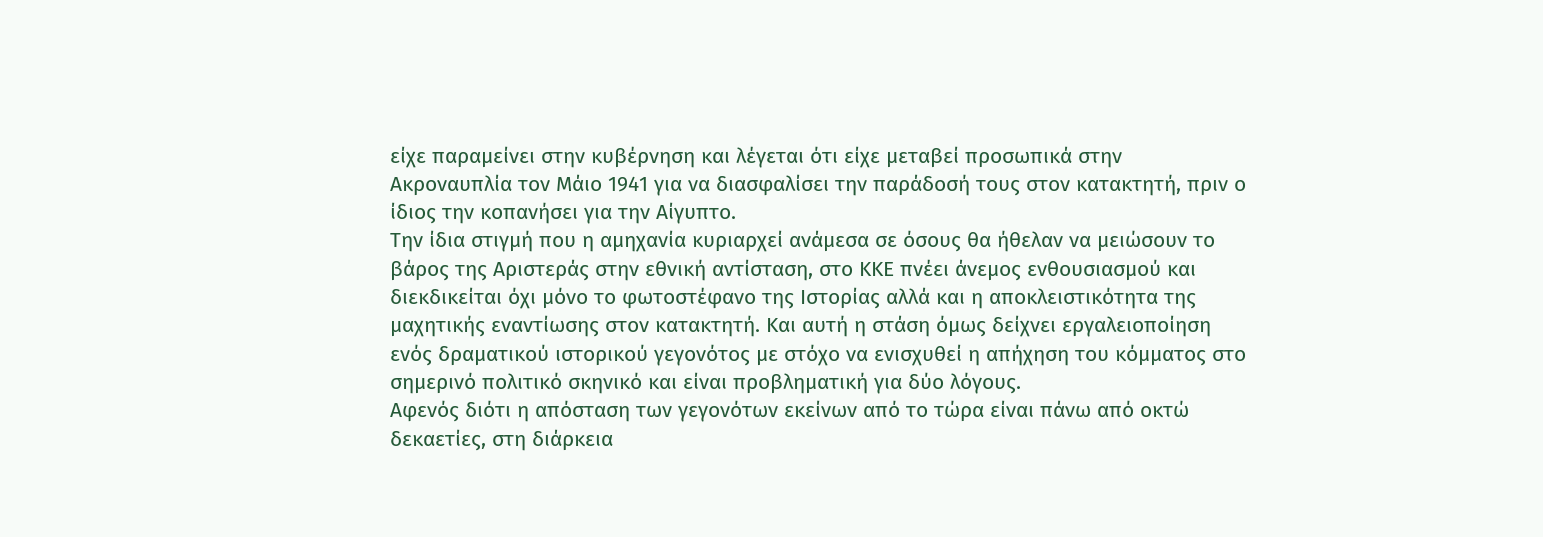είχε παραμείνει στην κυβέρνηση και λέγεται ότι είχε μεταβεί προσωπικά στην Ακροναυπλία τον Μάιο 1941 για να διασφαλίσει την παράδοσή τους στον κατακτητή, πριν ο ίδιος την κοπανήσει για την Αίγυπτο.
Την ίδια στιγμή που η αμηχανία κυριαρχεί ανάμεσα σε όσους θα ήθελαν να μειώσουν το βάρος της Αριστεράς στην εθνική αντίσταση, στο ΚΚΕ πνέει άνεμος ενθουσιασμού και διεκδικείται όχι μόνο το φωτοστέφανο της Ιστορίας αλλά και η αποκλειστικότητα της μαχητικής εναντίωσης στον κατακτητή. Και αυτή η στάση όμως δείχνει εργαλειοποίηση ενός δραματικού ιστορικού γεγονότος με στόχο να ενισχυθεί η απήχηση του κόμματος στο σημερινό πολιτικό σκηνικό και είναι προβληματική για δύο λόγους.
Αφενός διότι η απόσταση των γεγονότων εκείνων από το τώρα είναι πάνω από οκτώ δεκαετίες, στη διάρκεια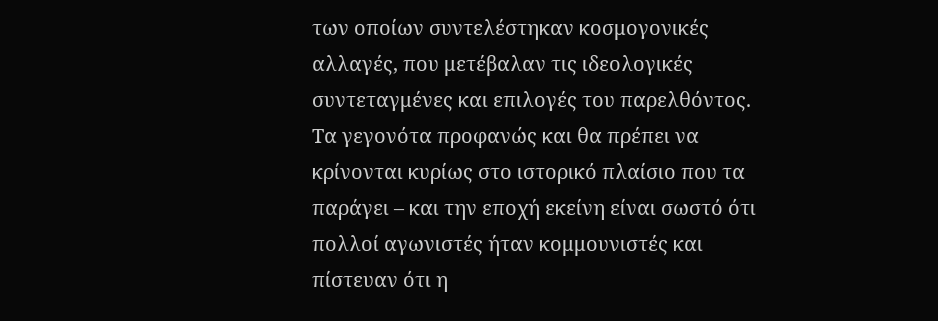των οποίων συντελέστηκαν κοσμογονικές αλλαγές, που μετέβαλαν τις ιδεολογικές συντεταγμένες και επιλογές του παρελθόντος. Τα γεγονότα προφανώς και θα πρέπει να κρίνονται κυρίως στο ιστορικό πλαίσιο που τα παράγει – και την εποχή εκείνη είναι σωστό ότι πολλοί αγωνιστές ήταν κομμουνιστές και πίστευαν ότι η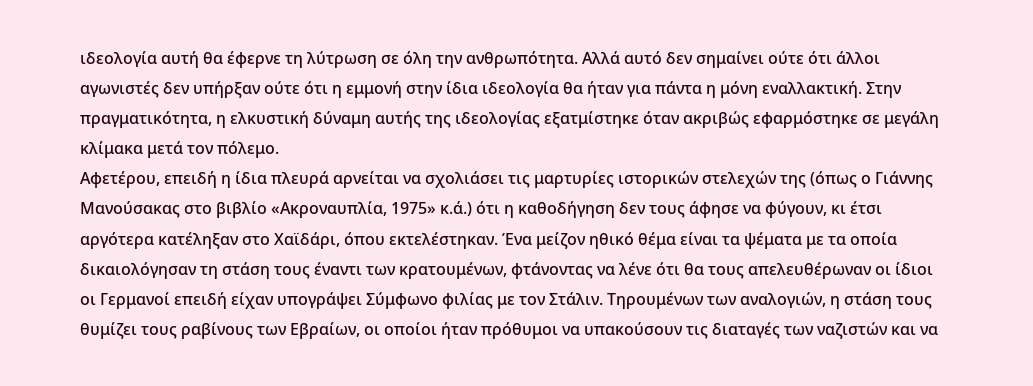ιδεολογία αυτή θα έφερνε τη λύτρωση σε όλη την ανθρωπότητα. Αλλά αυτό δεν σημαίνει ούτε ότι άλλοι αγωνιστές δεν υπήρξαν ούτε ότι η εμμονή στην ίδια ιδεολογία θα ήταν για πάντα η μόνη εναλλακτική. Στην πραγματικότητα, η ελκυστική δύναμη αυτής της ιδεολογίας εξατμίστηκε όταν ακριβώς εφαρμόστηκε σε μεγάλη κλίμακα μετά τον πόλεμο.
Αφετέρου, επειδή η ίδια πλευρά αρνείται να σχολιάσει τις μαρτυρίες ιστορικών στελεχών της (όπως ο Γιάννης Μανούσακας στο βιβλίο «Ακροναυπλία, 1975» κ.ά.) ότι η καθοδήγηση δεν τους άφησε να φύγουν, κι έτσι αργότερα κατέληξαν στο Χαϊδάρι, όπου εκτελέστηκαν. Ένα μείζον ηθικό θέμα είναι τα ψέματα με τα οποία δικαιολόγησαν τη στάση τους έναντι των κρατουμένων, φτάνοντας να λένε ότι θα τους απελευθέρωναν οι ίδιοι οι Γερμανοί επειδή είχαν υπογράψει Σύμφωνο φιλίας με τον Στάλιν. Τηρουμένων των αναλογιών, η στάση τους θυμίζει τους ραβίνους των Εβραίων, οι οποίοι ήταν πρόθυμοι να υπακούσουν τις διαταγές των ναζιστών και να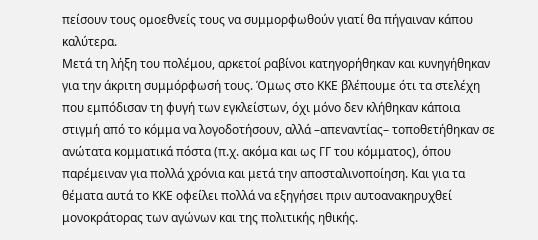πείσουν τους ομοεθνείς τους να συμμορφωθούν γιατί θα πήγαιναν κάπου καλύτερα.
Μετά τη λήξη του πολέμου, αρκετοί ραβίνοι κατηγορήθηκαν και κυνηγήθηκαν για την άκριτη συμμόρφωσή τους. Όμως στο ΚΚΕ βλέπουμε ότι τα στελέχη που εμπόδισαν τη φυγή των εγκλείστων, όχι μόνο δεν κλήθηκαν κάποια στιγμή από το κόμμα να λογοδοτήσουν, αλλά –απεναντίας– τοποθετήθηκαν σε ανώτατα κομματικά πόστα (π.χ. ακόμα και ως ΓΓ του κόμματος), όπου παρέμειναν για πολλά χρόνια και μετά την αποσταλινοποίηση. Και για τα θέματα αυτά το ΚΚΕ οφείλει πολλά να εξηγήσει πριν αυτοανακηρυχθεί μονοκράτορας των αγώνων και της πολιτικής ηθικής.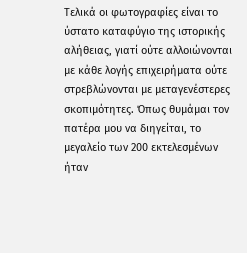Τελικά οι φωτογραφίες είναι το ύστατο καταφύγιο της ιστορικής αλήθειας, γιατί ούτε αλλοιώνονται με κάθε λογής επιχειρήματα ούτε στρεβλώνονται με μεταγενέστερες σκοπιμότητες. Όπως θυμάμαι τον πατέρα μου να διηγείται, το μεγαλείο των 200 εκτελεσμένων ήταν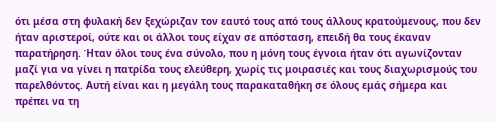ότι μέσα στη φυλακή δεν ξεχώριζαν τον εαυτό τους από τους άλλους κρατούμενους, που δεν ήταν αριστεροί, ούτε και οι άλλοι τους είχαν σε απόσταση, επειδή θα τους έκαναν παρατήρηση. Ήταν όλοι τους ένα σύνολο, που η μόνη τους έγνοια ήταν ότι αγωνίζονταν μαζί για να γίνει η πατρίδα τους ελεύθερη, χωρίς τις μοιρασιές και τους διαχωρισμούς του παρελθόντος. Αυτή είναι και η μεγάλη τους παρακαταθήκη σε όλους εμάς σήμερα και πρέπει να τη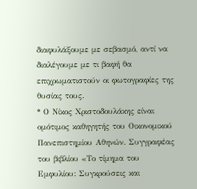διαφυλάξουμε με σεβασμό, αντί να διαλέγουμε με τι βαφή θα επιχρωματιστούν οι φωτογραφίες της θυσίας τους.
* Ο Νίκος Χριστοδουλάκης είναι ομότιμος καθηγητής του Οικονομικού Πανεπιστημίου Αθηνών. Συγγραφέας του βιβλίου «Το τίμημα του Εμφυλίου: Συγκρούσεις και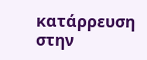κατάρρευση στην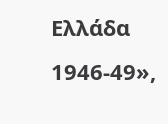Ελλάδα 1946-49»,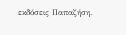εκδόσεις Παπαζήση.